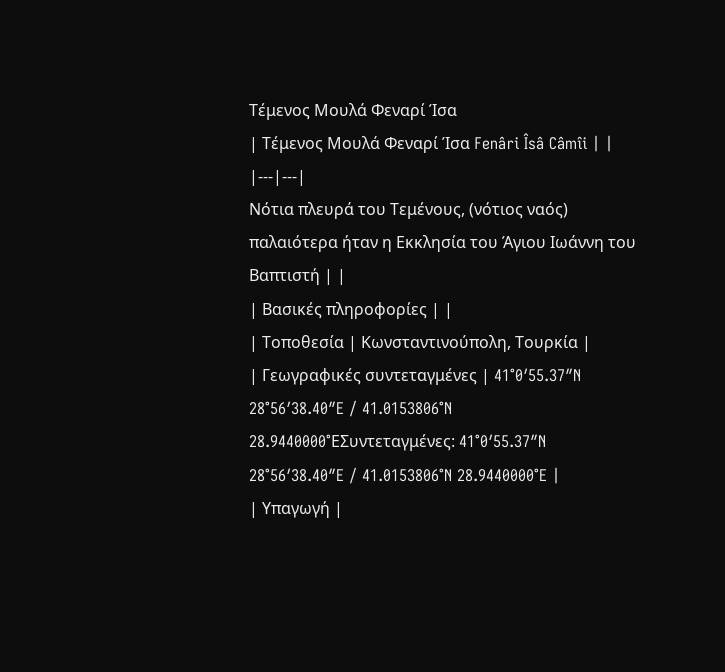Τέμενος Μουλά Φεναρί Ίσα
| Τέμενος Μουλά Φεναρί Ίσα Fenâri Îsâ Câmîi | |
|---|---|
Νότια πλευρά του Τεμένους, (νότιος ναός) παλαιότερα ήταν η Εκκλησία του Άγιου Ιωάννη του Βαπτιστή | |
| Βασικές πληροφορίες | |
| Τοποθεσία | Κωνσταντινούπολη, Τουρκία |
| Γεωγραφικές συντεταγμένες | 41°0′55.37″N 28°56′38.40″E / 41.0153806°N 28.9440000°EΣυντεταγμένες: 41°0′55.37″N 28°56′38.40″E / 41.0153806°N 28.9440000°E |
| Υπαγωγή |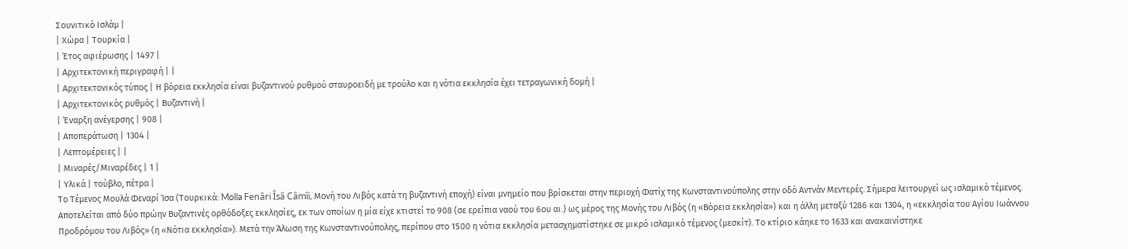Σουνιτικό Ισλάμ |
| Χώρα | Τουρκία |
| Έτος αφιέρωσης | 1497 |
| Αρχιτεκτονική περιγραφή | |
| Αρχιτεκτονικός τύπος | Η βόρεια εκκλησία είναι βυζαντινού ρυθμού σταυροειδή με τρούλο και η νότια εκκλησία έχει τετραγωνική δομή |
| Αρχιτεκτονικός ρυθμός | Βυζαντινή |
| Έναρξη ανέγερσης | 908 |
| Αποπεράτωση | 1304 |
| Λεπτομέρειες | |
| Μιναρές/Μιναρέδες | 1 |
| Υλικά | τούβλο, πέτρα |
Το Τέμενος Μουλά Φεναρί Ίσα (Τουρκικά: Molla Fenâri Îsâ Câmîi, Μονή του Λιβός κατά τη βυζαντινή εποχή) είναι μνημείο που βρίσκεται στην περιοχή Φατίχ της Κωνσταντινούπολης στην οδό Αντνάν Μεντερές. Σήμερα λειτουργεί ως ισλαμικό τέμενος. Αποτελείται από δύο πρώην Βυζαντινές ορθόδοξες εκκλησίες, εκ των οποίων η μία είχε κτιστεί το 908 (σε ερείπια ναού του 6ου αι.) ως μέρος της Μονής του Λιβός (η «Βόρεια εκκλησία») και η άλλη μεταξύ 1286 και 1304, η «εκκλησία του Αγίου Ιωάννου Προδρόμου του Λιβός» (η «Νότια εκκλησία»). Μετά την Άλωση της Κωνσταντινούπολης, περίπου στο 1500 η νότια εκκλησία μετασχηματίστηκε σε μικρό ισλαμικό τέμενος (μεσκίτ). Το κτίριο κάηκε το 1633 και ανακαινίστηκε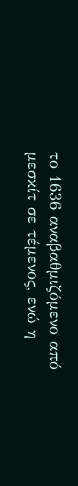το 1636 αναβαθμιζόμενο από μεσκίτ σε τέμενος, ενώ η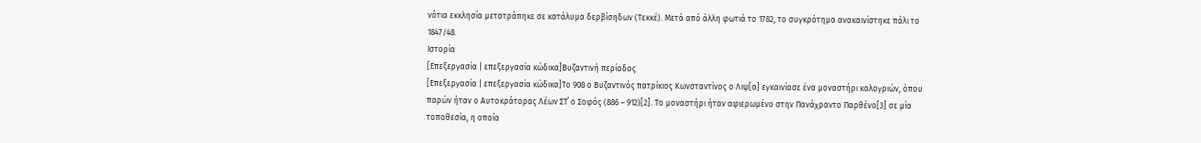νότια εκκλησία μετατράπηκε σε κατάλυμα δερβίσηδων (Τεκκέ). Μετά από άλλη φωτιά το 1782, το συγκρότημα ανακαινίστηκε πάλι το 1847/48.
Ιστορία
[Επεξεργασία | επεξεργασία κώδικα]Βυζαντινή περίοδος
[Επεξεργασία | επεξεργασία κώδικα]Το 908 ο Βυζαντινός πατρίκιος Κωνσταντίνος ο Λιψ[α] εγκαινίασε ένα μοναστήρι καλογριών, όπου παρών ήταν ο Αυτοκράτορας Λέων ΣΤ΄ ο Σοφός (886 – 912)[2]. Το μοναστήρι ήταν αφιερωμένο στην Πανάχραντο Παρθένο[3] σε μία τοποθεσία, η οποία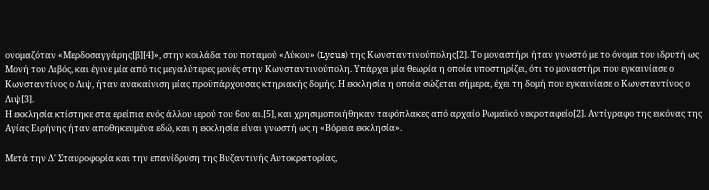ονομαζόταν «Μερδοσαγγάρης[β][4]», στην κοιλάδα του ποταμού «Λύκου» (Lycus) της Κωνσταντινούπολης[2]. Το μοναστήρι ήταν γνωστό με το όνομα του ιδρυτή ως Μονή του Λιβός, και έγινε μία από τις μεγαλύτερες μονές στην Κωνσταντινούπολη. Υπάρχει μία θεωρία η οποία υποστηρίζει, ότι το μοναστήρι που εγκαινίασε ο Κωνσταντίνος ο Λιψ, ήταν ανακαίνιση μίας προϋπάρχουσας κτηριακής δομής. Η εκκλησία η οποία σώζεται σήμερα, έχει τη δομή που εγκαινίασε ο Κωνσταντίνος ο Λιψ[3].
Η εκκλησία κτίστηκε στα ερείπια ενός άλλου ιερού του 6ου αι.[5], και χρησιμοποιήθηκαν ταφόπλακες από αρχαίο Ρωμαϊκό νεκροταφείο[2]. Αντίγραφο της εικόνας της Αγίας Ειρήνης ήταν αποθηκευμένα εδώ, και η εκκλησία είναι γνωστή ως η «Βόρεια εκκλησία».

Μετά την Δ' Σταυροφορία και την επανίδρυση της Βυζαντινής Αυτοκρατορίας,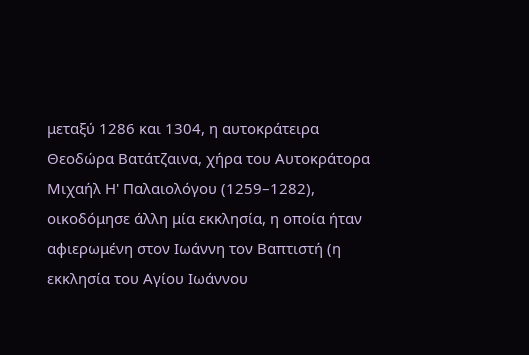μεταξύ 1286 και 1304, η αυτοκράτειρα Θεοδώρα Βατάτζαινα, χήρα του Αυτοκράτορα Μιχαήλ Η' Παλαιολόγου (1259–1282), οικοδόμησε άλλη μία εκκλησία, η οποία ήταν αφιερωμένη στον Ιωάννη τον Βαπτιστή (η εκκλησία του Αγίου Ιωάννου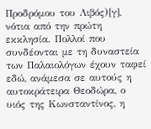Προδρόμου του Λιβός)[γ], νότια από την πρώτη εκκλησία. Πολλοί που συνδέονται με τη δυναστεία των Παλαιολόγων έχουν ταφεί εδώ, ανάμεσα σε αυτούς η αυτοκράτειρα Θεοδώρα, ο υιός της Κωνσταντίνος, η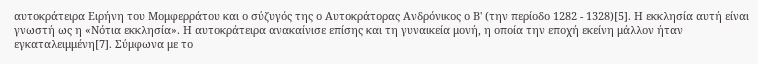αυτοκράτειρα Ειρήνη του Μομφερράτου και ο σύζυγός της ο Αυτοκράτορας Ανδρόνικος ο Β' (την περίοδο 1282 - 1328)[5]. Η εκκλησία αυτή είναι γνωστή ως η «Νότια εκκλησία». Η αυτοκράτειρα ανακαίνισε επίσης και τη γυναικεία μονή, η οποία την εποχή εκείνη μάλλον ήταν εγκαταλειμμένη[7]. Σύμφωνα με το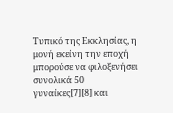Τυπικό της Εκκλησίας, η μονή εκείνη την εποχή μπορούσε να φιλοξενήσει συνολικά 50 γυναίκες[7][8] και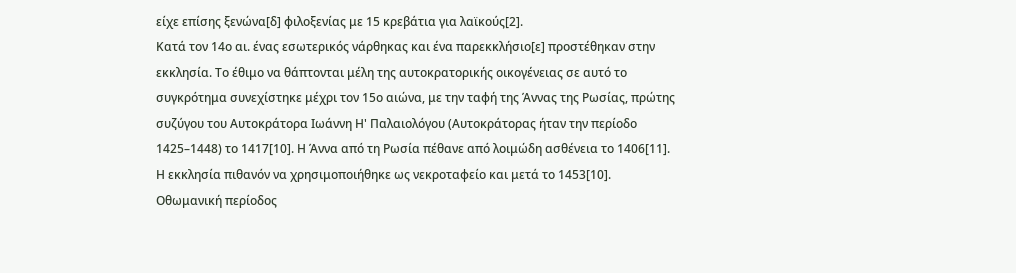είχε επίσης ξενώνα[δ] φιλοξενίας με 15 κρεβάτια για λαϊκούς[2].
Κατά τον 14ο αι. ένας εσωτερικός νάρθηκας και ένα παρεκκλήσιο[ε] προστέθηκαν στην εκκλησία. Το έθιμο να θάπτονται μέλη της αυτοκρατορικής οικογένειας σε αυτό το συγκρότημα συνεχίστηκε μέχρι τον 15ο αιώνα, με την ταφή της Άννας της Ρωσίας, πρώτης συζύγου του Αυτοκράτορα Ιωάννη Η' Παλαιολόγου (Αυτοκράτορας ήταν την περίοδο 1425–1448) το 1417[10]. Η Άννα από τη Ρωσία πέθανε από λοιμώδη ασθένεια το 1406[11]. Η εκκλησία πιθανόν να χρησιμοποιήθηκε ως νεκροταφείο και μετά το 1453[10].
Οθωμανική περίοδος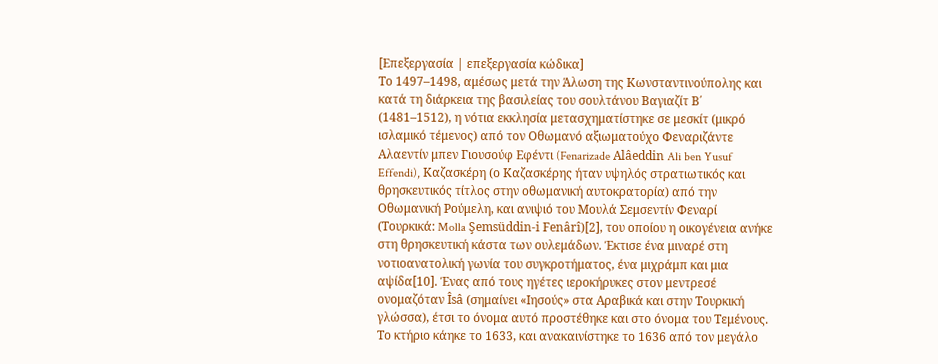[Επεξεργασία | επεξεργασία κώδικα]
Το 1497–1498, αμέσως μετά την Άλωση της Κωνσταντινούπολης και κατά τη διάρκεια της βασιλείας του σουλτάνου Βαγιαζίτ Β΄ (1481–1512), η νότια εκκλησία μετασχηματίστηκε σε μεσκίτ (μικρό ισλαμικό τέμενος) από τον Οθωμανό αξιωματούχο Φεναριζάντε Αλαεντίν μπεν Γιουσούφ Εφέντι (Fenarizade Alâeddin Ali ben Yusuf Effendi), Καζασκέρη (ο Καζασκέρης ήταν υψηλός στρατιωτικός και θρησκευτικός τίτλος στην οθωμανική αυτοκρατορία) από την Οθωμανική Ρούμελη, και ανιψιό του Μουλά Σεμσεντίν Φεναρί (Τουρκικά: Molla Şemsüddin-i Fenârî)[2], του οποίου η οικογένεια ανήκε στη θρησκευτική κάστα των ουλεμάδων. Έκτισε ένα μιναρέ στη νοτιοανατολική γωνία του συγκροτήματος, ένα μιχράμπ και μια αψίδα[10]. Ένας από τους ηγέτες ιεροκήρυκες στον μεντρεσέ ονομαζόταν Îsâ (σημαίνει «Ιησούς» στα Αραβικά και στην Τουρκική γλώσσα), έτσι το όνομα αυτό προστέθηκε και στο όνομα του Τεμένους. Το κτήριο κάηκε το 1633, και ανακαινίστηκε το 1636 από τον μεγάλο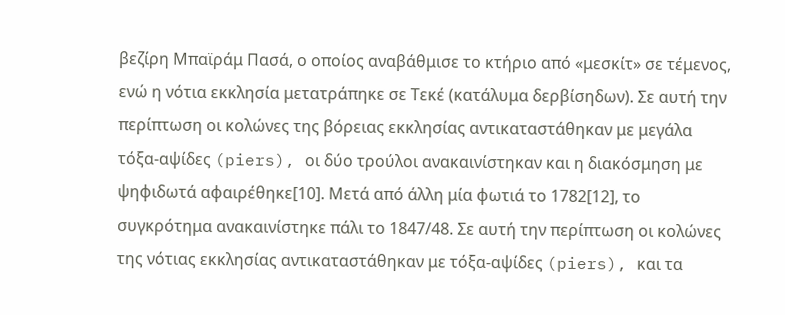βεζίρη Μπαϊράμ Πασά, ο οποίος αναβάθμισε το κτήριο από «μεσκίτ» σε τέμενος, ενώ η νότια εκκλησία μετατράπηκε σε Τεκέ (κατάλυμα δερβίσηδων). Σε αυτή την περίπτωση οι κολώνες της βόρειας εκκλησίας αντικαταστάθηκαν με μεγάλα τόξα-αψίδες (piers), οι δύο τρούλοι ανακαινίστηκαν και η διακόσμηση με ψηφιδωτά αφαιρέθηκε[10]. Μετά από άλλη μία φωτιά το 1782[12], το συγκρότημα ανακαινίστηκε πάλι το 1847/48. Σε αυτή την περίπτωση οι κολώνες της νότιας εκκλησίας αντικαταστάθηκαν με τόξα-αψίδες (piers), και τα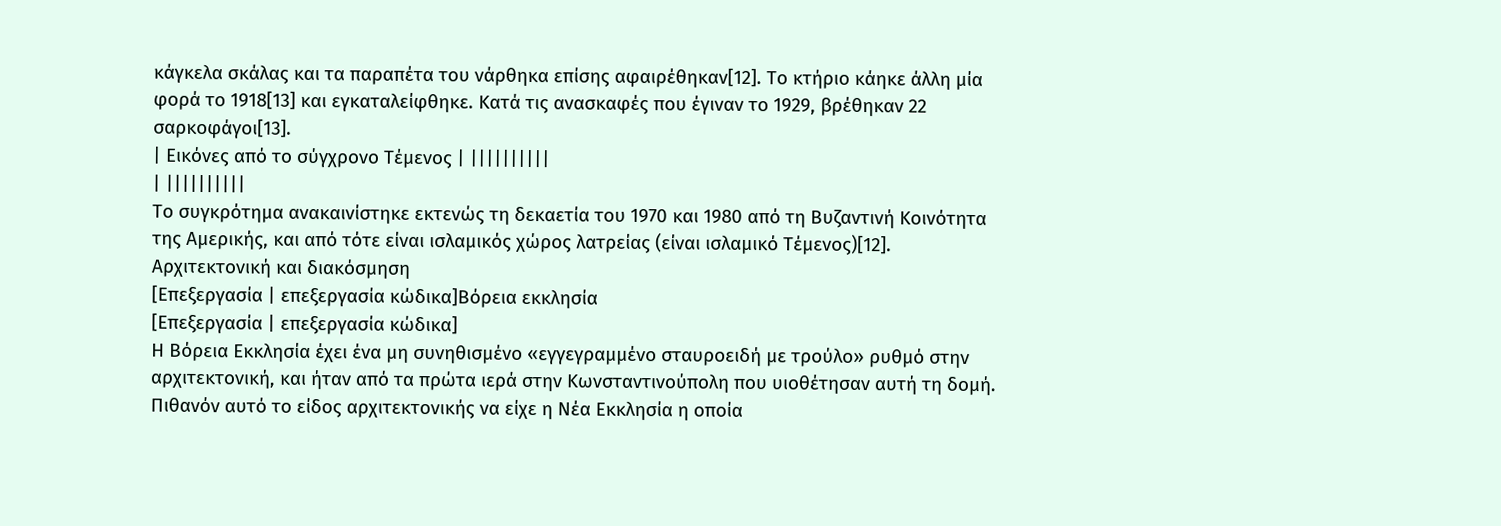κάγκελα σκάλας και τα παραπέτα του νάρθηκα επίσης αφαιρέθηκαν[12]. Το κτήριο κάηκε άλλη μία φορά το 1918[13] και εγκαταλείφθηκε. Κατά τις ανασκαφές που έγιναν το 1929, βρέθηκαν 22 σαρκοφάγοι[13].
| Εικόνες από το σύγχρονο Τέμενος | ||||||||||
| ||||||||||
Το συγκρότημα ανακαινίστηκε εκτενώς τη δεκαετία του 1970 και 1980 από τη Βυζαντινή Κοινότητα της Αμερικής, και από τότε είναι ισλαμικός χώρος λατρείας (είναι ισλαμικό Τέμενος)[12].
Αρχιτεκτονική και διακόσμηση
[Επεξεργασία | επεξεργασία κώδικα]Βόρεια εκκλησία
[Επεξεργασία | επεξεργασία κώδικα]
Η Βόρεια Εκκλησία έχει ένα μη συνηθισμένο «εγγεγραμμένο σταυροειδή με τρούλο» ρυθμό στην αρχιτεκτονική, και ήταν από τα πρώτα ιερά στην Κωνσταντινούπολη που υιοθέτησαν αυτή τη δομή. Πιθανόν αυτό το είδος αρχιτεκτονικής να είχε η Νέα Εκκλησία η οποία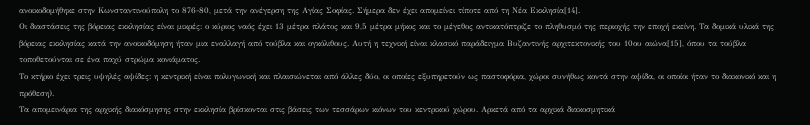ανοικοδομήθηκε στην Κωνσταντινούπολη το 876-80, μετά την ανέγερση της Αγίας Σοφίας. Σήμερα δεν έχει απομείνει τίποτε από τη Νέα Εκκλησία[14].
Οι διαστάσεις της βόρειας εκκλησίας είναι μικρές: ο κύριος ναός έχει 13 μέτρα πλάτος και 9,5 μέτρα μήκος και το μέγεθος αντικατόπτριζε το πληθυσμό της περιοχής την εποχή εκείνη. Τα δομικά υλικά της βόρειας εκκλησίας κατά την ανοικοδόμηση ήταν μια εναλλαγή από τούβλα και ογκόλιθους. Αυτή η τεχνική είναι κλασικό παράδειγμα Βυζαντινής αρχιτεκτονικής του 10ου αιώνα[15], όπου τα τούβλα τοποθετούνται σε ένα παχύ στρώμα κονιάματος.
Το κτήριο έχει τρεις υψηλές αψίδες: η κεντρική είναι πολυγωνική και πλαισιώνεται από άλλες δύο, οι οποίες εξυπηρετούν ως παστοφόρια, χώροι συνήθως κοντά στην αψίδα, οι οποίοι ήταν το διακονικό και η πρόθεση).
Τα απομεινάρια της αρχικής διακόσμησης στην εκκλησία βρίσκονται στις βάσεις των τεσσάρων κιόνων του κεντρικού χώρου. Αρκετά από τα αρχικά διακοσμητικά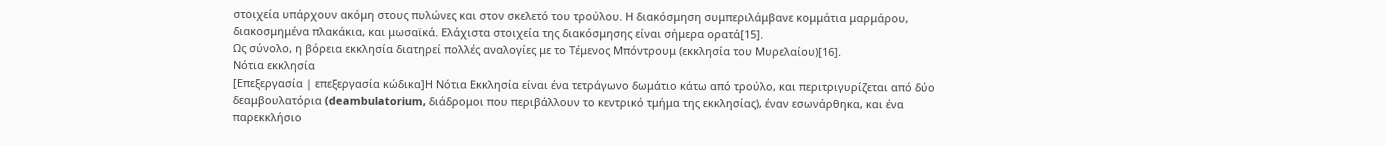στοιχεία υπάρχουν ακόμη στους πυλώνες και στον σκελετό του τρούλου. Η διακόσμηση συμπεριλάμβανε κομμάτια μαρμάρου, διακοσμημένα πλακάκια, και μωσαϊκά. Ελάχιστα στοιχεία της διακόσμησης είναι σήμερα ορατά[15].
Ως σύνολο, η βόρεια εκκλησία διατηρεί πολλές αναλογίες με το Τέμενος Μπόντρουμ (εκκλησία του Μυρελαίου)[16].
Νότια εκκλησία
[Επεξεργασία | επεξεργασία κώδικα]Η Νότια Εκκλησία είναι ένα τετράγωνο δωμάτιο κάτω από τρούλο, και περιτριγυρίζεται από δύο δεαμβουλατόρια (deambulatorium, διάδρομοι που περιβάλλουν το κεντρικό τμήμα της εκκλησίας), έναν εσωνάρθηκα, και ένα παρεκκλήσιο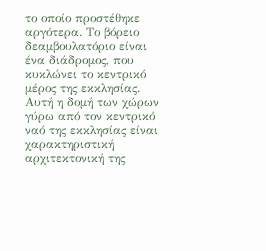το οποίο προστέθηκε αργότερα. Το βόρειο δεαμβουλατόριο είναι ένα διάδρομος, που κυκλώνει το κεντρικό μέρος της εκκλησίας. Αυτή η δομή των χώρων γύρω από τον κεντρικό ναό της εκκλησίας είναι χαρακτηριστική αρχιτεκτονική της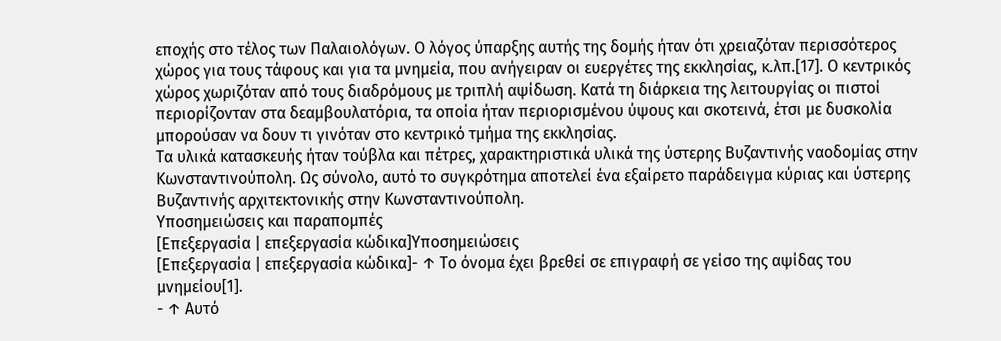εποχής στο τέλος των Παλαιολόγων. Ο λόγος ύπαρξης αυτής της δομής ήταν ότι χρειαζόταν περισσότερος χώρος για τους τάφους και για τα μνημεία, που ανήγειραν οι ευεργέτες της εκκλησίας, κ.λπ.[17]. Ο κεντρικός χώρος χωριζόταν από τους διαδρόμους με τριπλή αψίδωση. Κατά τη διάρκεια της λειτουργίας οι πιστοί περιορίζονταν στα δεαμβουλατόρια, τα οποία ήταν περιορισμένου ύψους και σκοτεινά, έτσι με δυσκολία μπορούσαν να δουν τι γινόταν στο κεντρικό τμήμα της εκκλησίας.
Τα υλικά κατασκευής ήταν τούβλα και πέτρες, χαρακτηριστικά υλικά της ύστερης Βυζαντινής ναοδομίας στην Κωνσταντινούπολη. Ως σύνολο, αυτό το συγκρότημα αποτελεί ένα εξαίρετο παράδειγμα κύριας και ύστερης Βυζαντινής αρχιτεκτονικής στην Κωνσταντινούπολη.
Υποσημειώσεις και παραπομπές
[Επεξεργασία | επεξεργασία κώδικα]Υποσημειώσεις
[Επεξεργασία | επεξεργασία κώδικα]- ↑ Το όνομα έχει βρεθεί σε επιγραφή σε γείσο της αψίδας του μνημείου[1].
- ↑ Αυτό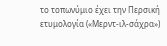το τοπωνύμιο έχει την Περσική ετυμολογία («Μερντ-ιλ-σάχρα»)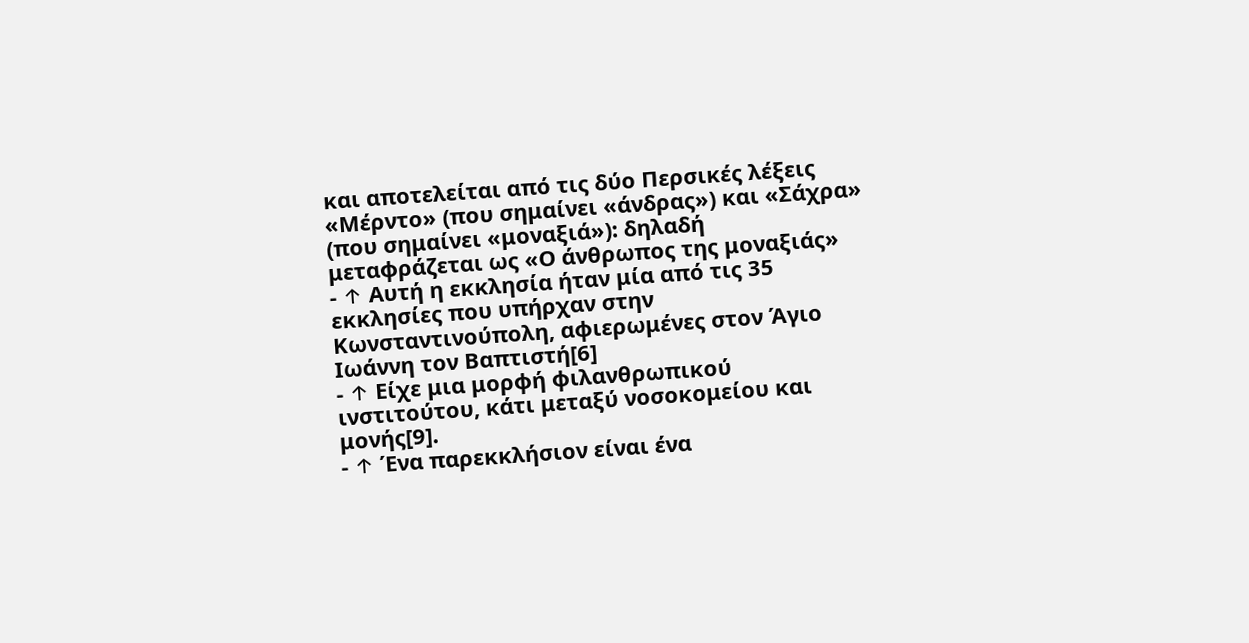και αποτελείται από τις δύο Περσικές λέξεις «Μέρντο» (που σημαίνει «άνδρας») και «Σάχρα» (που σημαίνει «μοναξιά»): δηλαδή μεταφράζεται ως «Ο άνθρωπος της μοναξιάς»
- ↑ Αυτή η εκκλησία ήταν μία από τις 35 εκκλησίες που υπήρχαν στην Κωνσταντινούπολη, αφιερωμένες στον Άγιο Ιωάννη τον Βαπτιστή[6]
- ↑ Είχε μια μορφή φιλανθρωπικού ινστιτούτου, κάτι μεταξύ νοσοκομείου και μονής[9].
- ↑ Ένα παρεκκλήσιον είναι ένα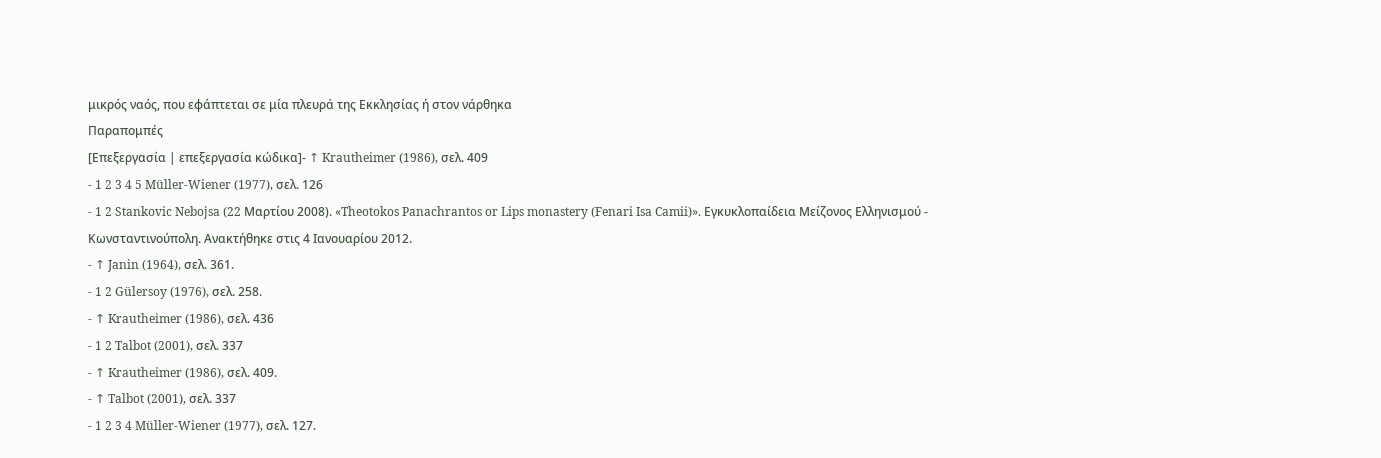μικρός ναός, που εφάπτεται σε μία πλευρά της Εκκλησίας ή στον νάρθηκα
Παραπομπές
[Επεξεργασία | επεξεργασία κώδικα]- ↑ Krautheimer (1986), σελ. 409
- 1 2 3 4 5 Müller-Wiener (1977), σελ. 126
- 1 2 Stankovic Nebojsa (22 Μαρτίου 2008). «Theotokos Panachrantos or Lips monastery (Fenari Isa Camii)». Εγκυκλοπαίδεια Μείζονος Ελληνισμού - Κωνσταντινούπολη. Ανακτήθηκε στις 4 Ιανουαρίου 2012.
- ↑ Janin (1964), σελ. 361.
- 1 2 Gülersoy (1976), σελ. 258.
- ↑ Krautheimer (1986), σελ. 436
- 1 2 Talbot (2001), σελ. 337
- ↑ Krautheimer (1986), σελ. 409.
- ↑ Talbot (2001), σελ. 337
- 1 2 3 4 Müller-Wiener (1977), σελ. 127.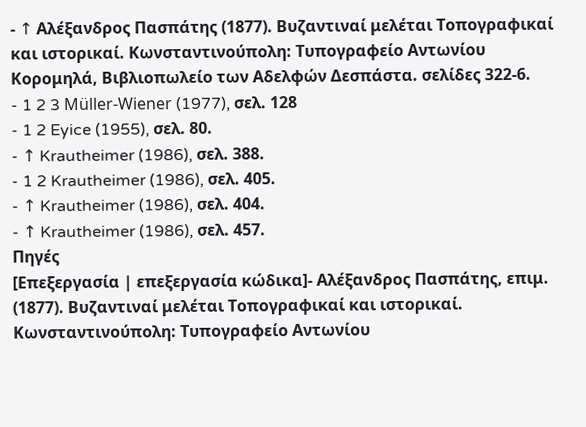- ↑ Αλέξανδρος Πασπάτης (1877). Βυζαντιναί μελέται Τοπογραφικαί και ιστορικαί. Κωνσταντινούπολη: Τυπογραφείο Αντωνίου Κορομηλά, Βιβλιοπωλείο των Αδελφών Δεσπάστα. σελίδες 322-6.
- 1 2 3 Müller-Wiener (1977), σελ. 128
- 1 2 Eyice (1955), σελ. 80.
- ↑ Krautheimer (1986), σελ. 388.
- 1 2 Krautheimer (1986), σελ. 405.
- ↑ Krautheimer (1986), σελ. 404.
- ↑ Krautheimer (1986), σελ. 457.
Πηγές
[Επεξεργασία | επεξεργασία κώδικα]- Αλέξανδρος Πασπάτης, επιμ. (1877). Βυζαντιναί μελέται Τοπογραφικαί και ιστορικαί. Κωνσταντινούπολη: Τυπογραφείο Αντωνίου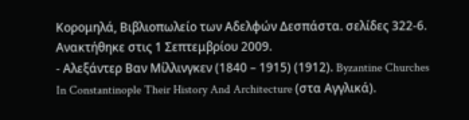Κορομηλά, Βιβλιοπωλείο των Αδελφών Δεσπάστα. σελίδες 322-6. Ανακτήθηκε στις 1 Σεπτεμβρίου 2009.
- Αλεξάντερ Βαν Μίλλινγκεν (1840 – 1915) (1912). Byzantine Churches In Constantinople Their History And Architecture (στα Αγγλικά).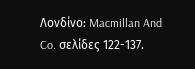Λονδίνο: Macmillan And Co. σελίδες 122-137.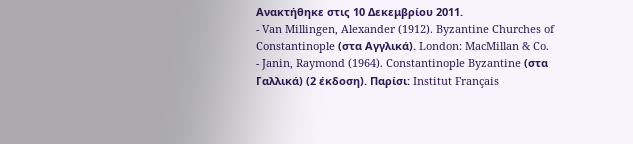Ανακτήθηκε στις 10 Δεκεμβρίου 2011.
- Van Millingen, Alexander (1912). Byzantine Churches of Constantinople (στα Αγγλικά). London: MacMillan & Co.
- Janin, Raymond (1964). Constantinople Byzantine (στα Γαλλικά) (2 έκδοση). Παρίσι: Institut Français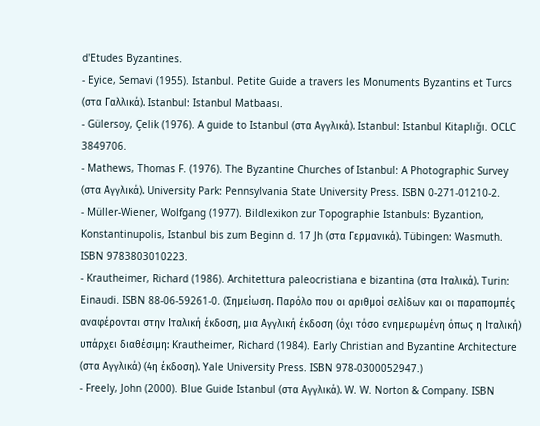d'Etudes Byzantines.
- Eyice, Semavi (1955). Istanbul. Petite Guide a travers les Monuments Byzantins et Turcs (στα Γαλλικά). Istanbul: Istanbul Matbaası.
- Gülersoy, Çelik (1976). A guide to Istanbul (στα Αγγλικά). Istanbul: Istanbul Kitaplığı. OCLC 3849706.
- Mathews, Thomas F. (1976). The Byzantine Churches of Istanbul: A Photographic Survey (στα Αγγλικά). University Park: Pennsylvania State University Press. ISBN 0-271-01210-2.
- Müller-Wiener, Wolfgang (1977). Bildlexikon zur Topographie Istanbuls: Byzantion, Konstantinupolis, Istanbul bis zum Beginn d. 17 Jh (στα Γερμανικά). Tübingen: Wasmuth. ISBN 9783803010223.
- Krautheimer, Richard (1986). Architettura paleocristiana e bizantina (στα Ιταλικά). Turin: Einaudi. ISBN 88-06-59261-0. (Σημείωση. Παρόλο που οι αριθμοί σελίδων και οι παραπομπές αναφέρονται στην Ιταλική έκδοση, μια Αγγλική έκδοση (όχι τόσο ενημερωμένη όπως η Ιταλική) υπάρχει διαθέσιμη: Krautheimer, Richard (1984). Early Christian and Byzantine Architecture (στα Αγγλικά) (4η έκδοση). Yale University Press. ISBN 978-0300052947.)
- Freely, John (2000). Blue Guide Istanbul (στα Αγγλικά). W. W. Norton & Company. ISBN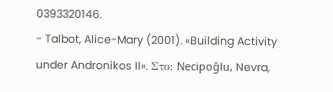0393320146.
- Talbot, Alice-Mary (2001). «Building Activity under Andronikos II». Στο: Necipoğlu, Nevra,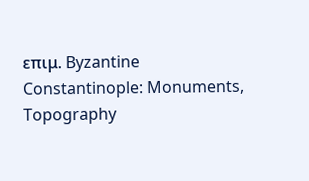επιμ. Byzantine Constantinople: Monuments, Topography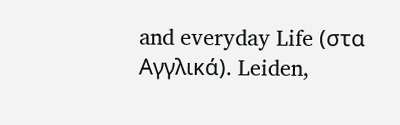and everyday Life (στα Αγγλικά). Leiden,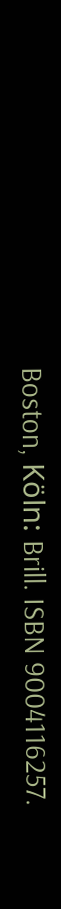Boston, Köln: Brill. ISBN 9004116257.